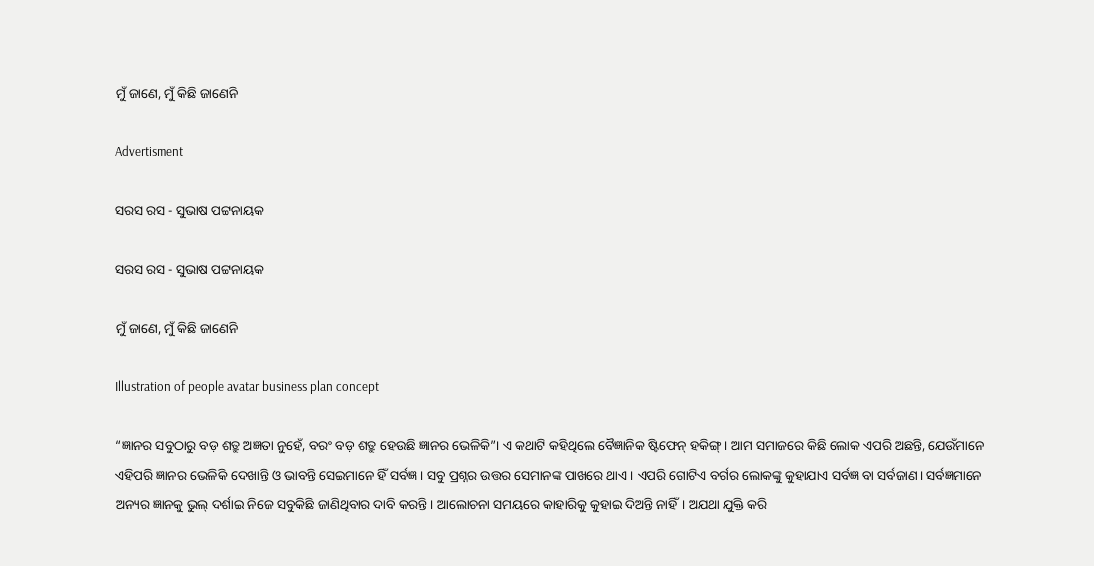ମୁଁ ଜାଣେ, ମୁଁ କିଛି ଜାଣେନି

Advertisment

ସରସ ରସ - ସୁଭାଷ ପଟ୍ଟନାୟକ

ସରସ ରସ - ସୁଭାଷ ପଟ୍ଟନାୟକ

ମୁଁ ଜାଣେ, ମୁଁ କିଛି ଜାଣେନି

Illustration of people avatar business plan concept

“ଜ୍ଞାନର ସବୁଠାରୁ ବଡ଼ ଶତ୍ରୁ ଅଜ୍ଞତା ନୁହେଁ, ବରଂ ବଡ଼ ଶତ୍ରୁ ହେଉଛି ଜ୍ଞାନର ଭେଳିକି”। ଏ କଥାଟି କହିଥିଲେ ବୈଜ୍ଞାନିକ ଷ୍ଟିଫେନ୍ ହକିଙ୍ଗ୍। ଆମ ସମାଜରେ କିଛି ଲୋକ ଏପରି ଅଛନ୍ତି, ଯେଉଁମାନେ ଏହିପରି ଜ୍ଞାନର ଭେଳିକି ଦେଖାନ୍ତି ଓ ଭାବନ୍ତି ସେଇମାନେ ହିଁ ସର୍ବଜ୍ଞ। ସବୁ ପ୍ରଶ୍ନର ଉତ୍ତର ସେମାନଙ୍କ ପାଖରେ ଥାଏ। ଏପରି ଗୋଟିଏ ବର୍ଗର ଲୋକଙ୍କୁ କୁହାଯାଏ ସର୍ବଜ୍ଞ ବା ସର୍ବଜାଣ। ସର୍ବଜ୍ଞମାନେ ଅନ୍ୟର ଜ୍ଞାନକୁ ଭୁଲ୍‌ ଦର୍ଶାଇ ନିଜେ ସବୁକିଛି ଜାଣିଥିବାର ଦାବି କରନ୍ତି। ଆଲୋଚନା ସମୟରେ କାହାରିକୁ କୁହାଇ ଦିଅନ୍ତି ନାହିଁ। ଅଯଥା ଯୁକ୍ତି କରି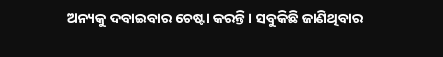ଅନ୍ୟକୁ ଦବାଇବାର ଚେଷ୍ଟା କରନ୍ତି। ସବୁକିଛି ଜାଣିଥିବାର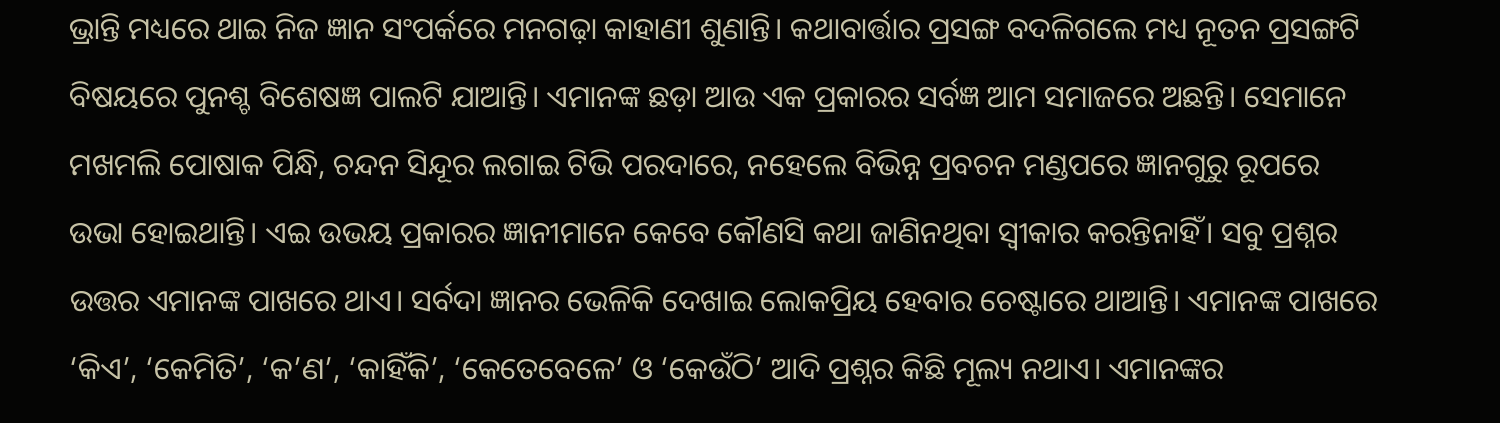ଭ୍ରାନ୍ତି ମଧ୍ୟରେ ଥାଇ ନିଜ ଜ୍ଞାନ ସଂପର୍କରେ ମନଗଢ଼ା କାହାଣୀ ଶୁଣାନ୍ତି। କଥାବାର୍ତ୍ତାର ପ୍ରସଙ୍ଗ ବଦଳିଗଲେ ମଧ୍ୟ ନୂତନ ପ୍ରସଙ୍ଗଟି ବିଷୟରେ ପୁନଶ୍ଚ ବିଶେଷଜ୍ଞ ପାଲଟି ଯାଆନ୍ତି। ଏମାନଙ୍କ ଛଡ଼ା ଆଉ ଏକ ପ୍ରକାରର ସର୍ବଜ୍ଞ ଆମ ସମାଜରେ ଅଛନ୍ତି। ସେମାନେ ମଖମଲି ପୋଷାକ ପିନ୍ଧି, ଚନ୍ଦନ ସିନ୍ଦୂର ଲଗାଇ ଟିଭି ପରଦାରେ, ନହେଲେ ବିଭିନ୍ନ ପ୍ରବଚନ ମଣ୍ଡପରେ ଜ୍ଞାନଗୁରୁ ରୂପରେ ଉଭା ହୋଇଥାନ୍ତି। ଏଇ ଉଭୟ ପ୍ରକାରର ଜ୍ଞାନୀମାନେ କେବେ କୌଣସି କଥା ଜାଣିନଥିବା ସ୍ବୀକାର କରନ୍ତିନାହିଁ। ସବୁ ପ୍ରଶ୍ନର ଉତ୍ତର ଏମାନଙ୍କ ପାଖରେ ଥାଏ। ସର୍ବଦା ଜ୍ଞାନର ଭେଳିକି ଦେଖାଇ ଲୋକପ୍ରିୟ ହେବାର ଚେଷ୍ଟାରେ ଥାଆନ୍ତି। ଏମାନଙ୍କ ପାଖରେ ‘କିଏ’, ‘କେମିତି’, ‘କ’ଣ’, ‘କାହିଁକି’, ‘କେତେବେଳେ’ ଓ ‘କେଉଁଠି’ ଆଦି ପ୍ରଶ୍ନର କିଛି ମୂଲ୍ୟ ନଥାଏ। ଏମାନଙ୍କର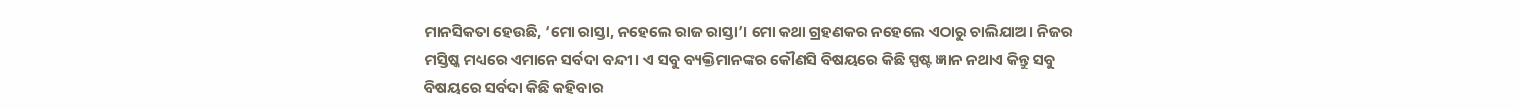ମାନସିକତା ହେଉଛି, ‘ମୋ ରାସ୍ତା, ନହେଲେ ରାଜ ରାସ୍ତା’। ମୋ କଥା ଗ୍ରହଣକର ନହେଲେ ଏଠାରୁ ଚାଲିଯାଅ। ନିଜର ମସ୍ତିଷ୍କ ମଧ୍ୟରେ ଏମାନେ ସର୍ବଦା ବନ୍ଦୀ। ଏ ସବୁ ବ୍ୟକ୍ତିମାନଙ୍କର କୌଣସି ବିଷୟରେ କିଛି ସ୍ପଷ୍ଟ ଜ୍ଞାନ ନଥାଏ କିନ୍ତୁ ସବୁ ବିଷୟରେ ସର୍ବଦା କିଛି କହିବାର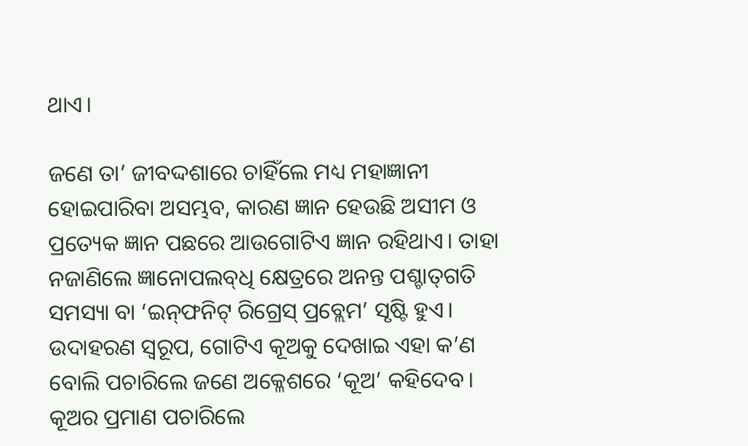ଥାଏ।

ଜଣେ ତା’ ଜୀବଦ୍ଦଶାରେ ଚାହିଁଲେ ମଧ୍ୟ ମହାଜ୍ଞାନୀ ହୋଇପାରିବା ଅସମ୍ଭବ, କାରଣ ଜ୍ଞାନ ହେଉଛି ଅସୀମ ଓ ପ୍ରତ୍ୟେକ ଜ୍ଞାନ ପଛରେ ଆଉଗୋଟିଏ ଜ୍ଞାନ ରହିଥାଏ। ତାହା ନଜାଣିଲେ ଜ୍ଞାନୋପଲବ୍‌ଧି କ୍ଷେତ୍ରରେ ଅନନ୍ତ ପଶ୍ଚାତ୍‌ଗତି ସମସ୍ୟା ବା ‘ଇନ୍‌ଫନିଟ୍ ରିଗ୍ରେସ୍ ପ୍ରବ୍ଲେମ’ ସୃଷ୍ଟି ହୁଏ। ଉଦାହରଣ ସ୍ବରୂପ, ଗୋଟିଏ କୂଅକୁ ଦେଖାଇ ଏହା କ’ଣ ବୋଲି ପଚାରିଲେ ଜଣେ ଅକ୍ଳେଶରେ ‘କୂଅ’ କହିଦେବ। କୂଅର ପ୍ରମାଣ ପଚାରିଲେ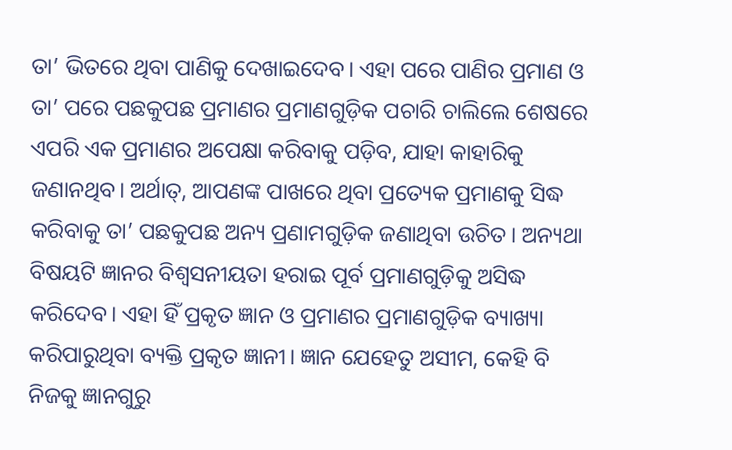ତା’ ଭିତରେ ଥିବା ପାଣିକୁ ଦେଖାଇଦେବ। ଏହା ପରେ ପାଣିର ପ୍ରମାଣ ଓ ତା’ ପରେ ପଛକୁପଛ ପ୍ରମାଣର ପ୍ରମାଣଗୁଡ଼ିକ ପଚାରି ଚାଲିଲେ ଶେଷରେ ଏପରି ଏକ ପ୍ରମାଣର ଅପେକ୍ଷା କରିବାକୁ ପଡ଼ିବ, ଯାହା କାହାରିକୁ ଜଣାନଥିବ। ଅର୍ଥାତ୍‌, ଆପଣଙ୍କ ପାଖରେ ଥିବା ପ୍ରତ୍ୟେକ ପ୍ରମାଣକୁ ସିଦ୍ଧ କରିବାକୁ ତା’ ପଛକୁପଛ ଅନ୍ୟ ପ୍ରଣାମଗୁଡ଼ିକ ଜଣାଥିବା ଉଚିତ। ଅନ୍ୟଥା ବିଷୟଟି ଜ୍ଞାନର ବିଶ୍ବସନୀୟତା ହରାଇ ପୂର୍ବ ପ୍ରମାଣଗୁଡ଼ିକୁ ଅସିଦ୍ଧ କରିଦେବ। ଏହା ହିଁ ପ୍ରକୃତ ଜ୍ଞାନ ଓ ପ୍ରମାଣର ପ୍ରମାଣଗୁଡ଼ିକ ବ୍ୟାଖ୍ୟା କରିପାରୁଥିବା ବ୍ୟକ୍ତି ପ୍ରକୃତ ଜ୍ଞାନୀ। ଜ୍ଞାନ ଯେହେତୁ ଅସୀମ, କେହି ବି ନିଜକୁ ଜ୍ଞାନଗୁରୁ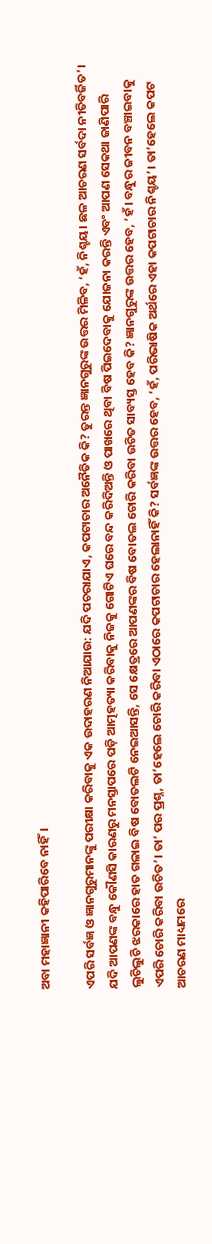ଅବା ମହାଜ୍ଞାନୀ କହିପାରିବେ ନାହିଁ।

ଏପରି ସର୍ବଜ୍ଞ ଓ ଜ୍ଞାନଗୁରୁମାନଙ୍କୁ ପରୀକ୍ଷା କରିବାକୁ ଏକ ଉଦାହରଣ ନିଆଯାଉ: ଯଦି ପଚରାଯାଏ, କପଟାଚାର ଅନୈତିକ କି? ତୁରନ୍ତ ଜ୍ଞାନଗୁରୁଙ୍କ ଉତ୍ତର ମିଳିବ, ‘ହଁ, ନିଶ୍ଚୟ। ଛଳ ଆଚରଣ ସର୍ବଦା ନୀତିବର୍ଜିତ’। ଯଦି ଆପଣଙ୍କ ବନ୍ଧୁ କୌଣସି କାରଣରୁ ମନସ୍ତାପରେ ପଡ଼ି ଆତ୍ମହତ୍ୟା କରିବାକୁ ନିଜକୁ ଗୋଟିଏ ଘରେ ବନ୍ଦ କରିଦିଅନ୍ତି ଓ ପାଖରେ ଥିବା ବିଷ ପିଇଦେବାକୁ ଯୋଜନା କରନ୍ତି ଏବଂ ଆପଣ ସେକଥା ଜାଣିପାରି ଲୁଚିଲୁଚି ଝରକାରେ ହାତ ଗଳାଇ ବିଷ ବୋତଲଟି ନେଇଆସନ୍ତି, ସେ କ୍ଷେତ୍ରରେ ଆପଣଙ୍କର ବିଷ ବୋତଲ ଚୋରି କରିବା ଉଚିତ ସାବ୍ୟସ୍ତ ହେବ କି? ଜ୍ଞାନଗୁରୁଙ୍କ ଉତ୍ତର ହେବ, ‘ହଁ। ବନ୍ଧୁର ଜୀବନ ବଞ୍ଚାଇବାକୁ ଏପରି ଚୋରି କରିବା ଉଚିତ’। ତା’ ପର ପ୍ରଶ୍ନ, ତା’ହେଲେ ଚୋରି କରିବା ଏଠାରେ କପଟାଚାର ହେଲାନାହିଁ କି? ସର୍ବଜ୍ଞଙ୍କ ଉତ୍ତର ହେବ, ‘ହଁ, ପରିଭାଷିକ ଅର୍ଥରେ ଏହା କପଟାଚାର ନିଶ୍ଚୟ’। ତା’ହେଲେ କପଟ ଆଚରଣ ମାଧ୍ୟମରେ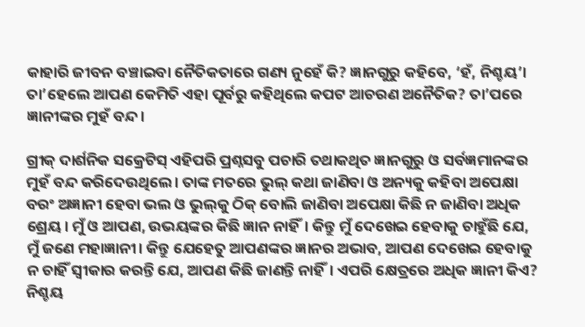କାହାରି ଜୀବନ ବଞ୍ଚାଇବା ନୈତିକତାରେ ଗଣ୍ୟ ନୁହେଁ କି? ଜ୍ଞାନଗୁରୁ କହିବେ, ‘ହଁ, ନିଶ୍ଚୟ’। ତା’ହେଲେ ଆପଣ କେମିତି ଏହା ପୂର୍ବରୁ କହିଥିଲେ କପଟ ଆଚରଣ ଅନୈତିକ? ତା’ପରେ ଜ୍ଞାନୀଙ୍କର ମୁହଁ ବନ୍ଦ।

ଗ୍ରୀକ୍ ଦାର୍ଶନିକ ସକ୍ରେଟିସ୍‌ ଏହିପରି ପ୍ରଶ୍ନସବୁ ପଚାରି ତଥାକଥିତ ଜ୍ଞାନଗୁରୁ ଓ ସର୍ବଜ୍ଞମାନଙ୍କର ମୁହଁ ବନ୍ଦ କରିଦେଉଥିଲେ। ତାଙ୍କ ମତରେ ଭୁଲ୍‌ କଥା ଜାଣିବା ଓ ଅନ୍ୟକୁ କହିବା ଅପେକ୍ଷା ବରଂ ଅଜ୍ଞାନୀ ହେବା ଭଲ ଓ ଭୁଲ୍‌କୁ ଠିକ୍ ବୋଲି ଜାଣିବା ଅପେକ୍ଷା କିଛି ନ ଜାଣିବା ଅଧିକ ଶ୍ରେୟ। ମୁଁ ଓ ଆପଣ, ଉଭୟଙ୍କର କିଛି ଜ୍ଞାନ ନାହିଁ। କିନ୍ତୁ ମୁଁ ଦେଖେଇ ହେବାକୁ ଚାହୁଁଛି ଯେ, ମୁଁ ଜଣେ ମହାଜ୍ଞାନୀ। କିନ୍ତୁ ଯେହେତୁ ଆପଣଙ୍କର ଜ୍ଞାନର ଅଭାବ, ଆପଣ ଦେଖେଇ ହେବାକୁ ନ ଚାହିଁ ସ୍ବୀକାର କରନ୍ତି ଯେ, ଆପଣ କିଛି ଜାଣନ୍ତି ନାହିଁ। ଏପରି କ୍ଷେତ୍ରରେ ଅଧିକ ଜ୍ଞାନୀ କିଏ? ନିଶ୍ଚୟ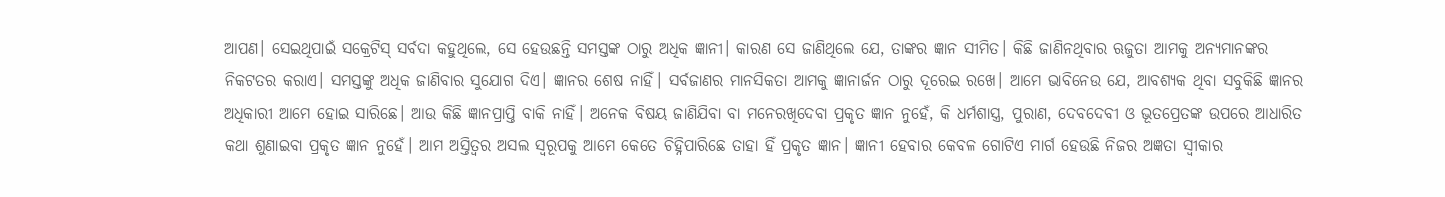ଆପଣ। ସେଇଥିପାଇଁ ସକ୍ରେଟିସ୍‌ ସର୍ବଦା କହୁଥିଲେ, ସେ ହେଉଛନ୍ତି ସମସ୍ତଙ୍କ ଠାରୁ ଅଧିକ ଜ୍ଞାନୀ। କାରଣ ସେ ଜାଣିଥିଲେ ଯେ, ତାଙ୍କର ଜ୍ଞାନ ସୀମିତ। କିଛି ଜାଣିନଥିବାର ଋଜୁତା ଆମକୁ ଅନ୍ୟମାନଙ୍କର ନିକଟତର କରାଏ। ସମସ୍ତଙ୍କୁ ଅଧିକ ଜାଣିବାର ସୁଯୋଗ ଦିଏ। ଜ୍ଞାନର ଶେଷ ନାହିଁ। ସର୍ବଜାଣର ମାନସିକତା ଆମକୁ ଜ୍ଞାନାର୍ଜନ ଠାରୁ ଦୂରେଇ ରଖେ। ଆମେ ଭାବିନେଉ ଯେ, ଆବଶ୍ୟକ ଥିବା ସବୁକିଛି ଜ୍ଞାନର ଅଧିକାରୀ ଆମେ ହୋଇ ସାରିଛେ। ଆଉ କିଛି ଜ୍ଞାନପ୍ରାପ୍ତି ବାକି ନାହିଁ। ଅନେକ ବିଷୟ ଜାଣିଯିବା ବା ମନେରଖିଦେବା ପ୍ରକୃତ ଜ୍ଞାନ ନୁହେଁ, କି ଧର୍ମଶାସ୍ତ୍ର, ପୁରାଣ, ଦେବଦେବୀ ଓ ଭୂତପ୍ରେତଙ୍କ ଉପରେ ଆଧାରିତ କଥା ଶୁଣାଇବା ପ୍ରକୃତ ଜ୍ଞାନ ନୁହେଁ। ଆମ ଅସ୍ତିତ୍ବର ଅସଲ ସ୍ବରୂପକୁ ଆମେ କେତେ ଚିହ୍ନିପାରିଛେ ତାହା ହିଁ ପ୍ରକୃତ ଜ୍ଞାନ। ଜ୍ଞାନୀ ହେବାର କେବଳ ଗୋଟିଏ ମାର୍ଗ ହେଉଛି ନିଜର ଅଜ୍ଞତା ସ୍ବୀକାର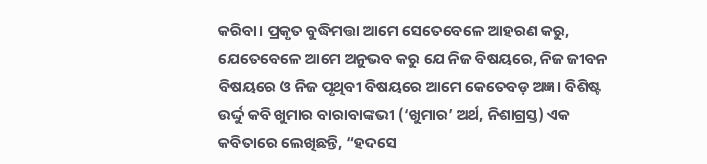କରିବା। ପ୍ରକୃତ ବୁଦ୍ଧିମତ୍ତା ଆମେ ସେତେବେଳେ ଆହରଣ କରୁ, ଯେତେବେଳେ ଆମେ ଅନୁଭବ କରୁ ଯେ ନିଜ ବିଷୟରେ, ନିଜ ଜୀବନ ବିଷୟରେ ଓ ନିଜ ପୃଥିବୀ ବିଷୟରେ ଆମେ କେତେବଡ଼ ଅଜ୍ଞ। ବିଶିଷ୍ଟ ଉର୍ଦ୍ଦୁ କବି ଖୁମାର ବାରାବାଙ୍କଭୀ (‘ଖୁମାର’ ଅର୍ଥ, ନିଶାଗ୍ରସ୍ତ) ଏକ କବିତାରେ ଲେଖିଛନ୍ତି, “ହଦସେ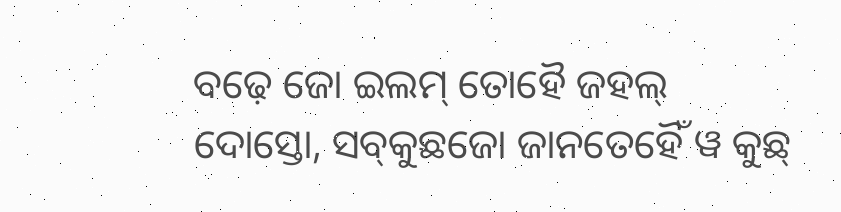ବଢ଼େ ଜୋ ଇଲମ୍ ତୋହୈ ଜହଲ୍ ଦୋସ୍ତୋ, ସବ୍‌କୁଛଜୋ ଜାନତେହୈଁ ୱ କୁଛ୍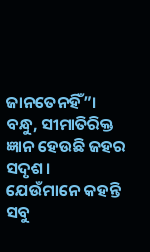ଜାନତେନହିଁ”। ବନ୍ଧୁ, ସୀମାତିରିକ୍ତ ଜ୍ଞାନ ହେଉଛି ଜହର ସଦୃଶ। ଯେଉଁମାନେ କହନ୍ତି ସବୁ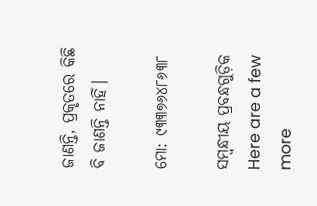ଜାଣନ୍ତି, ପ୍ରକୃତରେ କିଛି ବି ଜାଣନ୍ତି ନାହିଁ।

ମୋ: ୯୩୩୭୬୪୮୬୩୮

ସମ୍ବନ୍ଧୀୟ ପ୍ରବନ୍ଧଗୁଡ଼ିକ
Here are a few more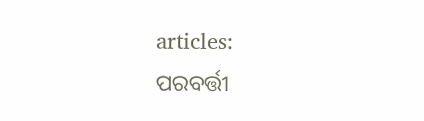articles:
ପରବର୍ତ୍ତୀ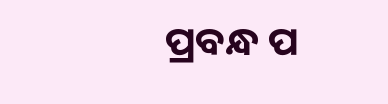ପ୍ରବନ୍ଧ ପ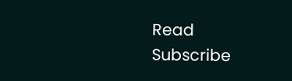Read
Subscribe